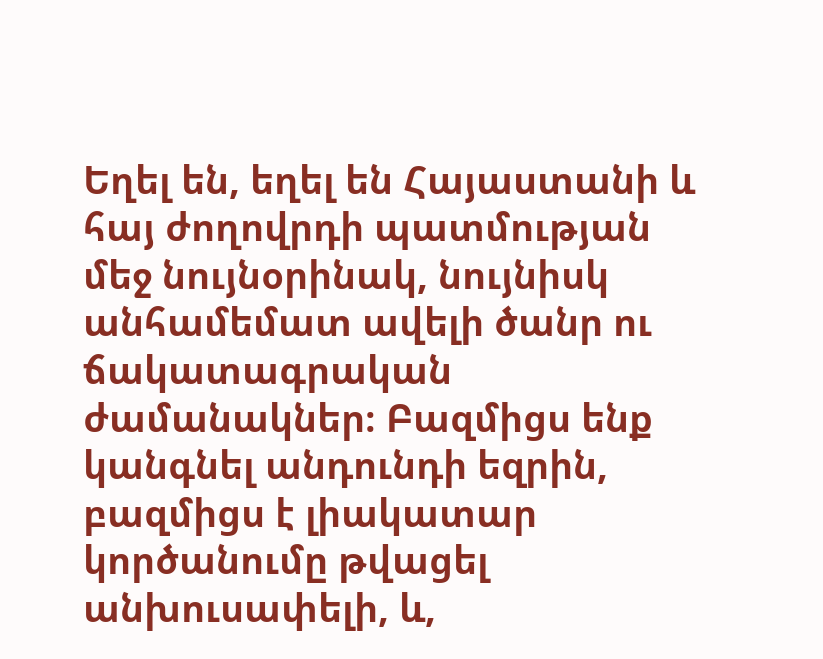Եղել են, եղել են Հայաստանի և հայ ժողովրդի պատմության մեջ նույնօրինակ, նույնիսկ անհամեմատ ավելի ծանր ու ճակատագրական ժամանակներ։ Բազմիցս ենք կանգնել անդունդի եզրին, բազմիցս է լիակատար կործանումը թվացել անխուսափելի, և,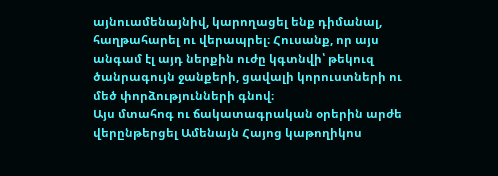այնուամենայնիվ, կարողացել ենք դիմանալ, հաղթահարել ու վերապրել։ Հուսանք, որ այս անգամ էլ այդ ներքին ուժը կգտնվի՝ թեկուզ ծանրագույն ջանքերի, ցավալի կորուստների ու մեծ փորձությունների գնով։
Այս մտահոգ ու ճակատագրական օրերին արժե վերընթերցել Ամենայն Հայոց կաթողիկոս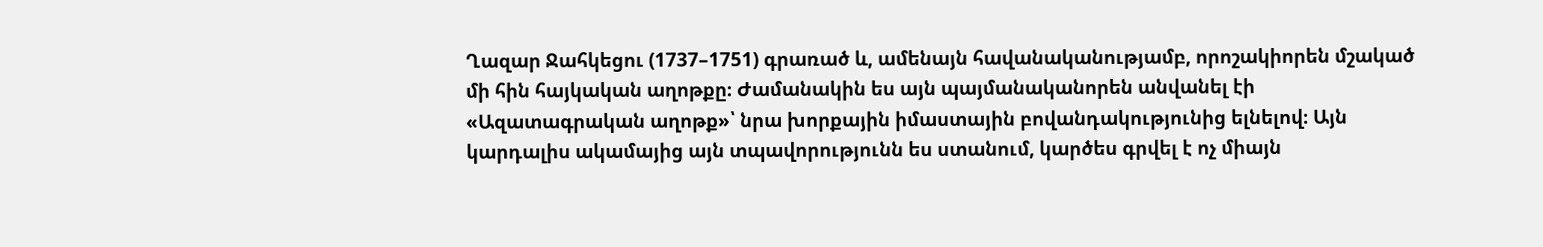Ղազար Ջահկեցու (1737–1751) գրառած և, ամենայն հավանականությամբ, որոշակիորեն մշակած մի հին հայկական աղոթքը։ Ժամանակին ես այն պայմանականորեն անվանել էի «Ազատագրական աղոթք»՝ նրա խորքային իմաստային բովանդակությունից ելնելով։ Այն կարդալիս ակամայից այն տպավորությունն ես ստանում, կարծես գրվել է ոչ միայն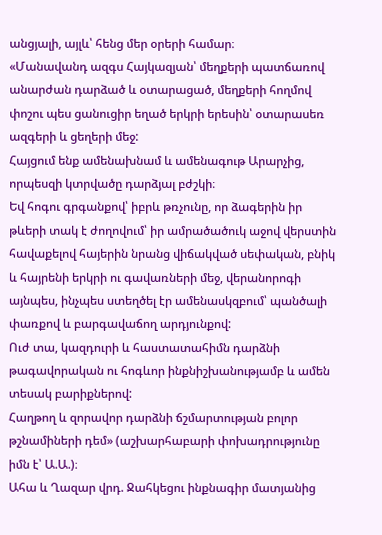անցյալի, այլև՝ հենց մեր օրերի համար։
«Մանավանդ ազգս Հայկազյան՝ մեղքերի պատճառով անարժան դարձած և օտարացած, մեղքերի հողմով փոշու պես ցանուցիր եղած երկրի երեսին՝ օտարասեռ ազգերի և ցեղերի մեջ:
Հայցում ենք ամենախնամ և ամենագութ Արարչից, որպեսզի կտրվածը դարձյալ բժշկի։
Եվ հոգու գրգանքով՝ իբրև թռչունը, որ ձագերին իր թևերի տակ է ժողովում՝ իր ամրածածուկ աջով վերստին հավաքելով հայերին նրանց վիճակված սեփական, բնիկ և հայրենի երկրի ու գավառների մեջ, վերանորոգի այնպես, ինչպես ստեղծել էր ամենասկզբում՝ պանծալի փառքով և բարգավաճող արդյունքով:
Ուժ տա, կազդուրի և հաստատահիմն դարձնի թագավորական ու հոգևոր ինքնիշխանությամբ և ամեն տեսակ բարիքներով:
Հաղթող և զորավոր դարձնի ճշմարտության բոլոր թշնամիների դեմ» (աշխարհաբարի փոխադրությունը իմն է՝ Ա.Ա.)։
Ահա և Ղազար վրդ. Ջահկեցու ինքնագիր մատյանից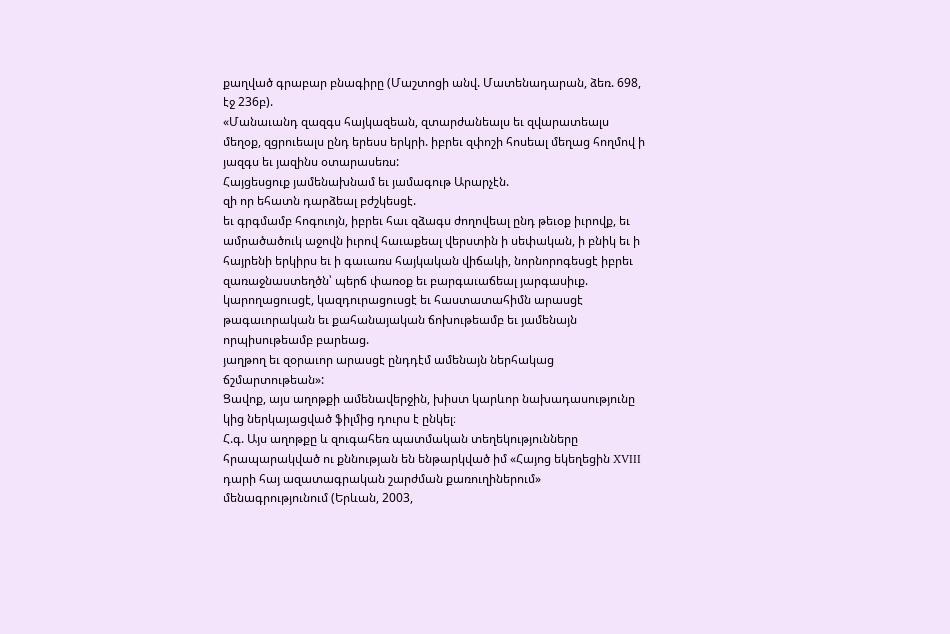քաղված գրաբար բնագիրը (Մաշտոցի անվ. Մատենադարան, ձեռ. 698, էջ 236բ).
«Մանաւանդ զազգս հայկազեան, զտարժանեալս եւ զվարատեալս մեղօք, զցրուեալս ընդ երեսս երկրի. իբրեւ զփոշի հոսեալ մեղաց հողմով ի յազգս եւ յազինս օտարասեռս:
Հայցեսցուք յամենախնամ եւ յամագութ Արարչէն.
զի որ եհատն դարձեալ բժշկեսցէ.
եւ գրգմամբ հոգուոյն, իբրեւ հաւ զձագս ժողովեալ ընդ թեւօք իւրովք, եւ ամրածածուկ աջովն իւրով հաւաքեալ վերստին ի սեփական, ի բնիկ եւ ի հայրենի երկիրս եւ ի գաւառս հայկական վիճակի, նորնորոգեսցէ իբրեւ զառաջնաստեղծն՝ պերճ փառօք եւ բարգաւաճեալ յարգասիւք.
կարողացուսցէ, կազդուրացուսցէ եւ հաստատահիմն արասցէ թագաւորական եւ քահանայական ճոխութեամբ եւ յամենայն որպիսութեամբ բարեաց.
յաղթող եւ զօրաւոր արասցէ ընդդէմ ամենայն ներհակաց ճշմարտութեան»:
Ցավոք, այս աղոթքի ամենավերջին, խիստ կարևոր նախադասությունը կից ներկայացված ֆիլմից դուրս է ընկել։
Հ.գ. Այս աղոթքը և զուգահեռ պատմական տեղեկությունները հրապարակված ու քննության են ենթարկված իմ «Հայոց եկեղեցին XVIII դարի հայ ազատագրական շարժման քառուղիներում» մենագրությունում (Երևան, 2003,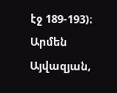էջ 189-193)։
Արմեն Այվազյան,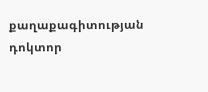քաղաքագիտության դոկտոր